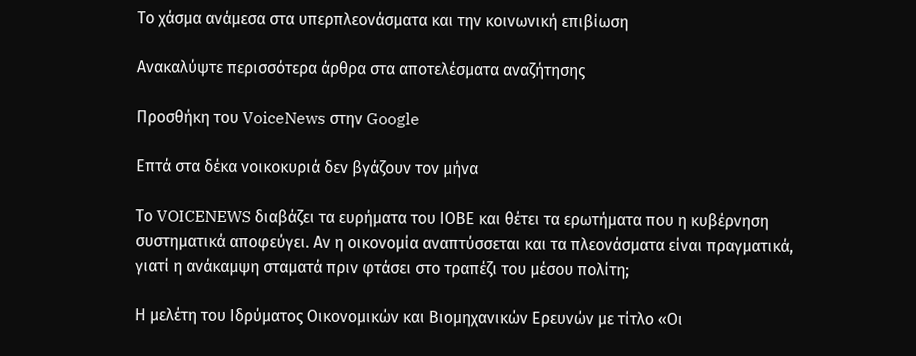Το χάσμα ανάμεσα στα υπερπλεονάσματα και την κοινωνική επιβίωση

Ανακαλύψτε περισσότερα άρθρα στα αποτελέσματα αναζήτησης

Προσθήκη του VoiceNews στην Google

Επτά στα δέκα νοικοκυριά δεν βγάζουν τον μήνα

Το VOICENEWS διαβάζει τα ευρήματα του ΙΟΒΕ και θέτει τα ερωτήματα που η κυβέρνηση συστηματικά αποφεύγει. Αν η οικονομία αναπτύσσεται και τα πλεονάσματα είναι πραγματικά, γιατί η ανάκαμψη σταματά πριν φτάσει στο τραπέζι του μέσου πολίτη;

Η μελέτη του Ιδρύματος Οικονομικών και Βιομηχανικών Ερευνών με τίτλο «Οι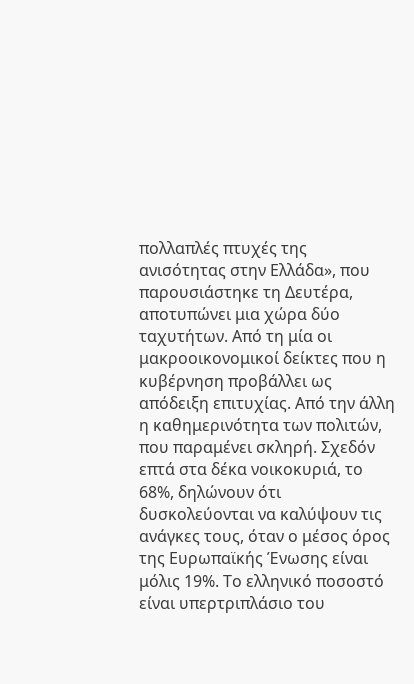πολλαπλές πτυχές της ανισότητας στην Ελλάδα», που παρουσιάστηκε τη Δευτέρα, αποτυπώνει μια χώρα δύο ταχυτήτων. Από τη μία οι μακροοικονομικοί δείκτες που η κυβέρνηση προβάλλει ως απόδειξη επιτυχίας. Από την άλλη η καθημερινότητα των πολιτών, που παραμένει σκληρή. Σχεδόν επτά στα δέκα νοικοκυριά, το 68%, δηλώνουν ότι δυσκολεύονται να καλύψουν τις ανάγκες τους, όταν ο μέσος όρος της Ευρωπαϊκής Ένωσης είναι μόλις 19%. Το ελληνικό ποσοστό είναι υπερτριπλάσιο του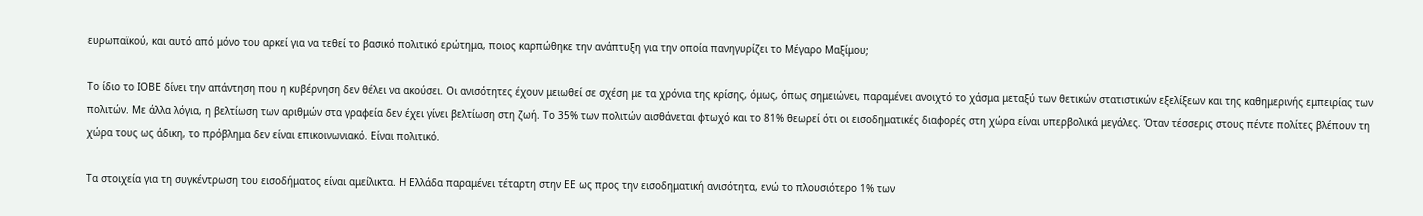ευρωπαϊκού, και αυτό από μόνο του αρκεί για να τεθεί το βασικό πολιτικό ερώτημα, ποιος καρπώθηκε την ανάπτυξη για την οποία πανηγυρίζει το Μέγαρο Μαξίμου;

Το ίδιο το ΙΟΒΕ δίνει την απάντηση που η κυβέρνηση δεν θέλει να ακούσει. Οι ανισότητες έχουν μειωθεί σε σχέση με τα χρόνια της κρίσης, όμως, όπως σημειώνει, παραμένει ανοιχτό το χάσμα μεταξύ των θετικών στατιστικών εξελίξεων και της καθημερινής εμπειρίας των πολιτών. Με άλλα λόγια, η βελτίωση των αριθμών στα γραφεία δεν έχει γίνει βελτίωση στη ζωή. Το 35% των πολιτών αισθάνεται φτωχό και το 81% θεωρεί ότι οι εισοδηματικές διαφορές στη χώρα είναι υπερβολικά μεγάλες. Όταν τέσσερις στους πέντε πολίτες βλέπουν τη χώρα τους ως άδικη, το πρόβλημα δεν είναι επικοινωνιακό. Είναι πολιτικό.

Τα στοιχεία για τη συγκέντρωση του εισοδήματος είναι αμείλικτα. Η Ελλάδα παραμένει τέταρτη στην ΕΕ ως προς την εισοδηματική ανισότητα, ενώ το πλουσιότερο 1% των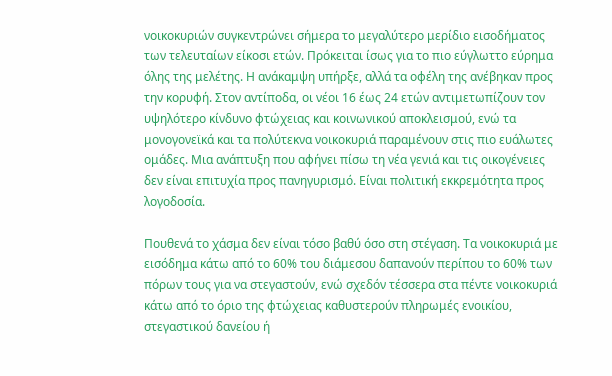νοικοκυριών συγκεντρώνει σήμερα το μεγαλύτερο μερίδιο εισοδήματος των τελευταίων είκοσι ετών. Πρόκειται ίσως για το πιο εύγλωττο εύρημα όλης της μελέτης. Η ανάκαμψη υπήρξε, αλλά τα οφέλη της ανέβηκαν προς την κορυφή. Στον αντίποδα, οι νέοι 16 έως 24 ετών αντιμετωπίζουν τον υψηλότερο κίνδυνο φτώχειας και κοινωνικού αποκλεισμού, ενώ τα μονογονεϊκά και τα πολύτεκνα νοικοκυριά παραμένουν στις πιο ευάλωτες ομάδες. Μια ανάπτυξη που αφήνει πίσω τη νέα γενιά και τις οικογένειες δεν είναι επιτυχία προς πανηγυρισμό. Είναι πολιτική εκκρεμότητα προς λογοδοσία.

Πουθενά το χάσμα δεν είναι τόσο βαθύ όσο στη στέγαση. Τα νοικοκυριά με εισόδημα κάτω από το 60% του διάμεσου δαπανούν περίπου το 60% των πόρων τους για να στεγαστούν, ενώ σχεδόν τέσσερα στα πέντε νοικοκυριά κάτω από το όριο της φτώχειας καθυστερούν πληρωμές ενοικίου, στεγαστικού δανείου ή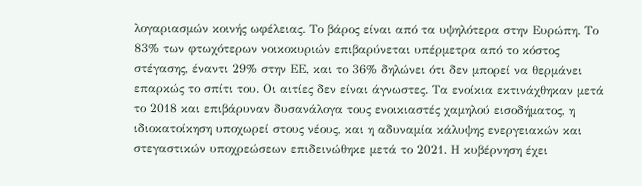λογαριασμών κοινής ωφέλειας. Το βάρος είναι από τα υψηλότερα στην Ευρώπη. Το 83% των φτωχότερων νοικοκυριών επιβαρύνεται υπέρμετρα από το κόστος στέγασης, έναντι 29% στην ΕΕ, και το 36% δηλώνει ότι δεν μπορεί να θερμάνει επαρκώς το σπίτι του. Οι αιτίες δεν είναι άγνωστες. Τα ενοίκια εκτινάχθηκαν μετά το 2018 και επιβάρυναν δυσανάλογα τους ενοικιαστές χαμηλού εισοδήματος, η ιδιοκατοίκηση υποχωρεί στους νέους, και η αδυναμία κάλυψης ενεργειακών και στεγαστικών υποχρεώσεων επιδεινώθηκε μετά το 2021. Η κυβέρνηση έχει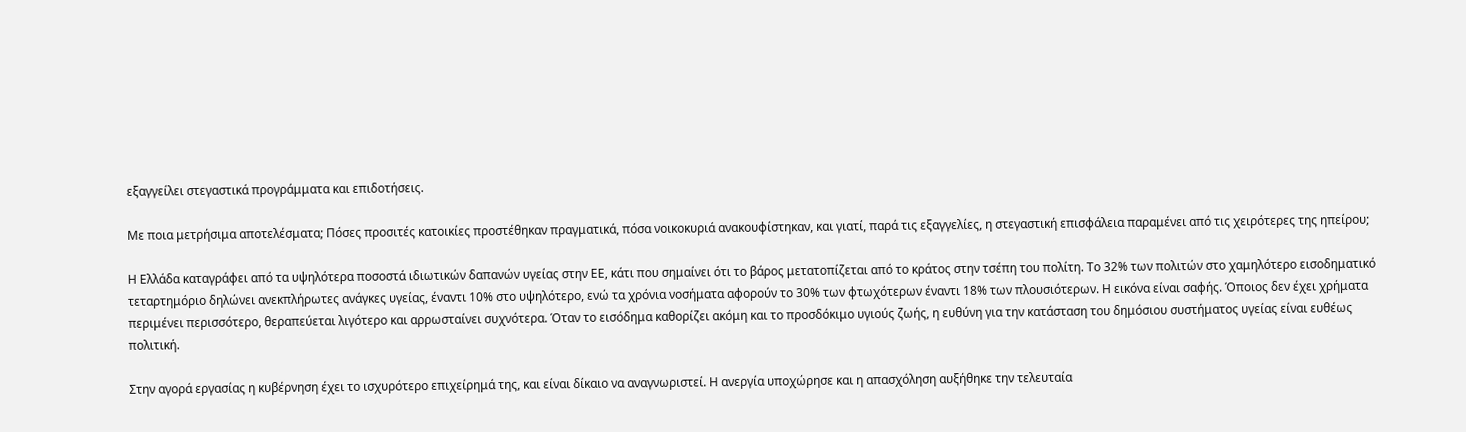εξαγγείλει στεγαστικά προγράμματα και επιδοτήσεις.

Με ποια μετρήσιμα αποτελέσματα; Πόσες προσιτές κατοικίες προστέθηκαν πραγματικά, πόσα νοικοκυριά ανακουφίστηκαν, και γιατί, παρά τις εξαγγελίες, η στεγαστική επισφάλεια παραμένει από τις χειρότερες της ηπείρου;

Η Ελλάδα καταγράφει από τα υψηλότερα ποσοστά ιδιωτικών δαπανών υγείας στην ΕΕ, κάτι που σημαίνει ότι το βάρος μετατοπίζεται από το κράτος στην τσέπη του πολίτη. Το 32% των πολιτών στο χαμηλότερο εισοδηματικό τεταρτημόριο δηλώνει ανεκπλήρωτες ανάγκες υγείας, έναντι 10% στο υψηλότερο, ενώ τα χρόνια νοσήματα αφορούν το 30% των φτωχότερων έναντι 18% των πλουσιότερων. Η εικόνα είναι σαφής. Όποιος δεν έχει χρήματα περιμένει περισσότερο, θεραπεύεται λιγότερο και αρρωσταίνει συχνότερα. Όταν το εισόδημα καθορίζει ακόμη και το προσδόκιμο υγιούς ζωής, η ευθύνη για την κατάσταση του δημόσιου συστήματος υγείας είναι ευθέως πολιτική.

Στην αγορά εργασίας η κυβέρνηση έχει το ισχυρότερο επιχείρημά της, και είναι δίκαιο να αναγνωριστεί. Η ανεργία υποχώρησε και η απασχόληση αυξήθηκε την τελευταία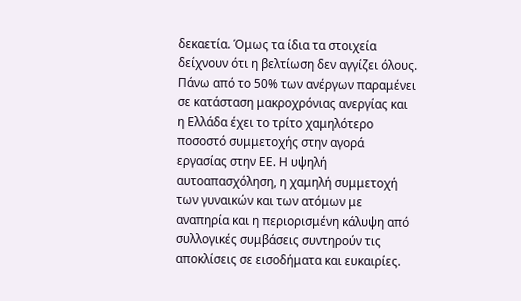δεκαετία. Όμως τα ίδια τα στοιχεία δείχνουν ότι η βελτίωση δεν αγγίζει όλους. Πάνω από το 50% των ανέργων παραμένει σε κατάσταση μακροχρόνιας ανεργίας και η Ελλάδα έχει το τρίτο χαμηλότερο ποσοστό συμμετοχής στην αγορά εργασίας στην ΕΕ. Η υψηλή αυτοαπασχόληση, η χαμηλή συμμετοχή των γυναικών και των ατόμων με αναπηρία και η περιορισμένη κάλυψη από συλλογικές συμβάσεις συντηρούν τις αποκλίσεις σε εισοδήματα και ευκαιρίες.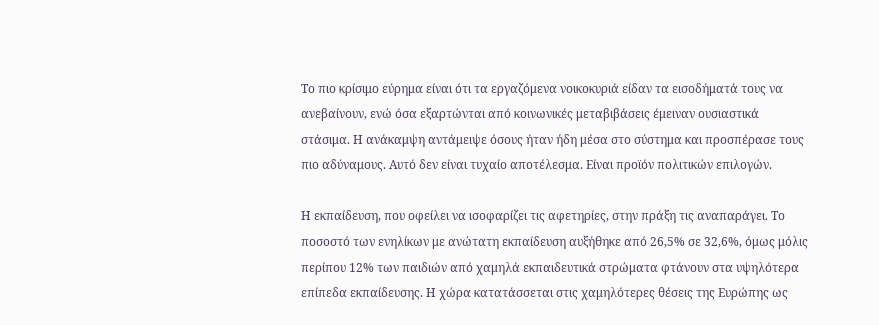Το πιο κρίσιμο εύρημα είναι ότι τα εργαζόμενα νοικοκυριά είδαν τα εισοδήματά τους να ανεβαίνουν, ενώ όσα εξαρτώνται από κοινωνικές μεταβιβάσεις έμειναν ουσιαστικά στάσιμα. Η ανάκαμψη αντάμειψε όσους ήταν ήδη μέσα στο σύστημα και προσπέρασε τους πιο αδύναμους. Αυτό δεν είναι τυχαίο αποτέλεσμα. Είναι προϊόν πολιτικών επιλογών.

Η εκπαίδευση, που οφείλει να ισοφαρίζει τις αφετηρίες, στην πράξη τις αναπαράγει. Το ποσοστό των ενηλίκων με ανώτατη εκπαίδευση αυξήθηκε από 26,5% σε 32,6%, όμως μόλις περίπου 12% των παιδιών από χαμηλά εκπαιδευτικά στρώματα φτάνουν στα υψηλότερα επίπεδα εκπαίδευσης. Η χώρα κατατάσσεται στις χαμηλότερες θέσεις της Ευρώπης ως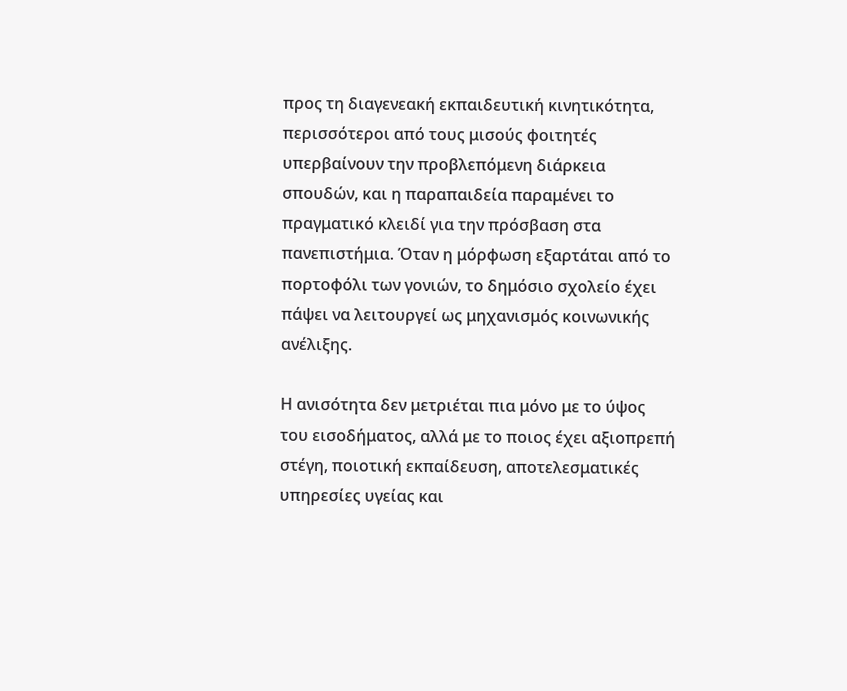προς τη διαγενεακή εκπαιδευτική κινητικότητα, περισσότεροι από τους μισούς φοιτητές υπερβαίνουν την προβλεπόμενη διάρκεια σπουδών, και η παραπαιδεία παραμένει το πραγματικό κλειδί για την πρόσβαση στα πανεπιστήμια. Όταν η μόρφωση εξαρτάται από το πορτοφόλι των γονιών, το δημόσιο σχολείο έχει πάψει να λειτουργεί ως μηχανισμός κοινωνικής ανέλιξης.

Η ανισότητα δεν μετριέται πια μόνο με το ύψος του εισοδήματος, αλλά με το ποιος έχει αξιοπρεπή στέγη, ποιοτική εκπαίδευση, αποτελεσματικές υπηρεσίες υγείας και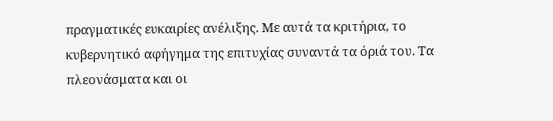πραγματικές ευκαιρίες ανέλιξης. Με αυτά τα κριτήρια, το κυβερνητικό αφήγημα της επιτυχίας συναντά τα όριά του. Τα πλεονάσματα και οι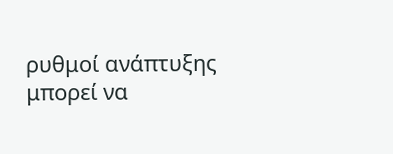ρυθμοί ανάπτυξης μπορεί να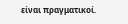είναι πραγματικοί.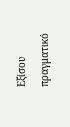Εξίσου πραγματικό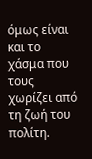όμως είναι και το χάσμα που τους χωρίζει από τη ζωή του πολίτη.